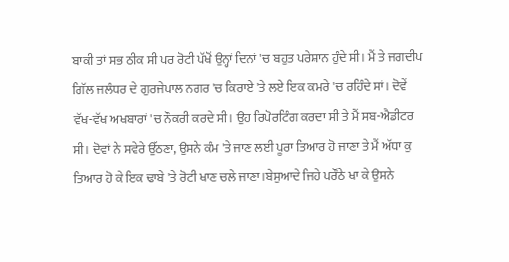ਬਾਕੀ ਤਾਂ ਸਭ ਠੀਕ ਸੀ ਪਰ ਰੋਟੀ ਪੱਖੋਂ ਉਨ੍ਹਾਂ ਦਿਨਾਂ 'ਚ ਬਹੁਤ ਪਰੇਸ਼ਾਨ ਹੁੰਦੇ ਸੀ। ਮੈਂ ਤੇ ਜਗਦੀਪ ਗਿੱਲ ਜਲੰਧਰ ਦੇ ਗੁਰਜੇਪਾਲ ਨਗਰ 'ਚ ਕਿਰਾਏ 'ਤੇ ਲਏ ਇਕ ਕਮਰੇ 'ਚ ਰਹਿੰਦੇ ਸਾਂ। ਦੋਵੇਂ ਵੱਖ-ਵੱਖ ਅਖਬਾਰਾਂ 'ਚ ਨੌਕਰੀ ਕਰਦੇ ਸੀ। ਉਹ ਰਿਪੋਰਟਿੰਗ ਕਰਦਾ ਸੀ ਤੇ ਮੈਂ ਸਬ-ਐਡੀਟਰ ਸੀ। ਦੋਵਾਂ ਨੇ ਸਵੇਰੇ ਉੱਠਣਾ, ਉਸਨੇ ਕੰਮ 'ਤੇ ਜਾਣ ਲਈ ਪੂਰਾ ਤਿਆਰ ਹੋ ਜਾਣਾ ਤੇ ਮੈਂ ਅੱਧਾ ਕੁ ਤਿਆਰ ਹੋ ਕੇ ਇਕ ਢਾਬੇ 'ਤੇ ਰੋਟੀ ਖਾਣ ਚਲੇ ਜਾਣਾ।ਬੇਸੁਆਦੇ ਜਿਹੇ ਪਰੌਂਠੇ ਖਾ ਕੇ ਉਸਨੇ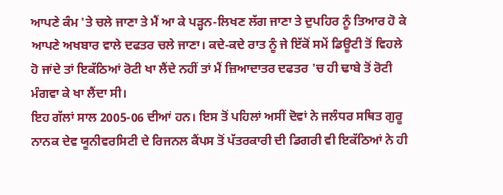ਆਪਣੇ ਕੰਮ 'ਤੇ ਚਲੇ ਜਾਣਾ ਤੇ ਮੈਂ ਆ ਕੇ ਪੜ੍ਹਨ-ਲਿਖਣ ਲੱਗ ਜਾਣਾ ਤੇ ਦੁਪਹਿਰ ਨੂੰ ਤਿਆਰ ਹੋ ਕੇ ਆਪਣੇ ਅਖਬਾਰ ਵਾਲੇ ਦਫਤਰ ਚਲੇ ਜਾਣਾ। ਕਦੇ-ਕਦੇ ਰਾਤ ਨੂੰ ਜੇ ਇੱਕੋਂ ਸਮੇਂ ਡਿਊਟੀ ਤੋਂ ਵਿਹਲੇ ਹੋ ਜਾਂਦੇ ਤਾਂ ਇਕੱਠਿਆਂ ਰੋਟੀ ਖਾ ਲੈਂਦੇ ਨਹੀਂ ਤਾਂ ਮੈਂ ਜ਼ਿਆਦਾਤਰ ਦਫਤਰ 'ਚ ਹੀ ਢਾਬੇ ਤੋਂ ਰੋਟੀ ਮੰਗਵਾ ਕੇ ਖਾ ਲੈਂਦਾ ਸੀ।
ਇਹ ਗੱਲਾਂ ਸਾਲ 2005-06 ਦੀਆਂ ਹਨ। ਇਸ ਤੋਂ ਪਹਿਲਾਂ ਅਸੀਂ ਦੋਵਾਂ ਨੇ ਜਲੰਧਰ ਸਥਿਤ ਗੁਰੂ ਨਾਨਕ ਦੇਵ ਯੂਨੀਵਰਸਿਟੀ ਦੇ ਰਿਜਨਲ ਕੈਂਪਸ ਤੋਂ ਪੱਤਰਕਾਰੀ ਦੀ ਡਿਗਰੀ ਵੀ ਇਕੱਠਿਆਂ ਨੇ ਹੀ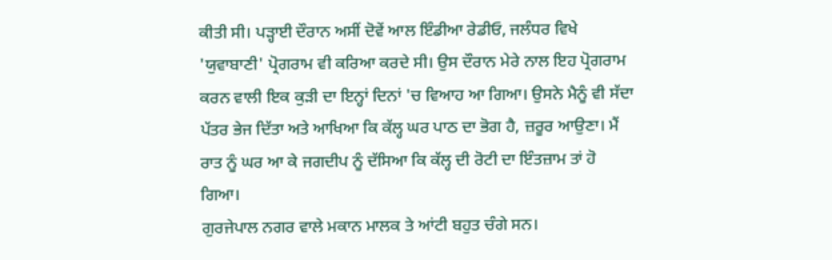ਕੀਤੀ ਸੀ। ਪੜ੍ਹਾਈ ਦੌਰਾਨ ਅਸੀਂ ਦੋਵੇਂ ਆਲ ਇੰਡੀਆ ਰੇਡੀਓ, ਜਲੰਧਰ ਵਿਖੇ 'ਯੁਵਾਬਾਣੀ' ਪ੍ਰੋਗਰਾਮ ਵੀ ਕਰਿਆ ਕਰਦੇ ਸੀ। ਉਸ ਦੌਰਾਨ ਮੇਰੇ ਨਾਲ ਇਹ ਪ੍ਰੋਗਰਾਮ ਕਰਨ ਵਾਲੀ ਇਕ ਕੁੜੀ ਦਾ ਇਨ੍ਹਾਂ ਦਿਨਾਂ 'ਚ ਵਿਆਹ ਆ ਗਿਆ। ਉਸਨੇ ਮੈਨੂੰ ਵੀ ਸੱਦਾ ਪੱਤਰ ਭੇਜ ਦਿੱਤਾ ਅਤੇ ਆਖਿਆ ਕਿ ਕੱਲ੍ਹ ਘਰ ਪਾਠ ਦਾ ਭੋਗ ਹੈ, ਜ਼ਰੂਰ ਆਉਣਾ। ਮੈਂ ਰਾਤ ਨੂੰ ਘਰ ਆ ਕੇ ਜਗਦੀਪ ਨੂੰ ਦੱਸਿਆ ਕਿ ਕੱਲ੍ਹ ਦੀ ਰੋਟੀ ਦਾ ਇੰਤਜ਼ਾਮ ਤਾਂ ਹੋ ਗਿਆ।
ਗੁਰਜੇਪਾਲ ਨਗਰ ਵਾਲੇ ਮਕਾਨ ਮਾਲਕ ਤੇ ਆਂਟੀ ਬਹੁਤ ਚੰਗੇ ਸਨ।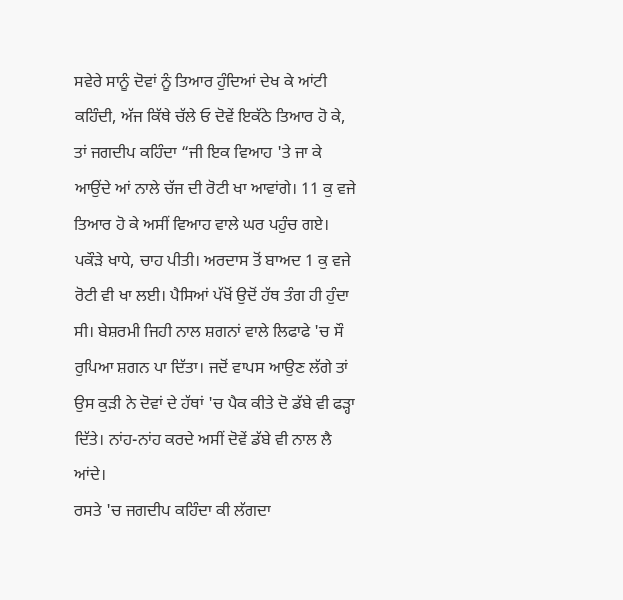ਸਵੇਰੇ ਸਾਨੂੰ ਦੋਵਾਂ ਨੂੰ ਤਿਆਰ ਹੁੰਦਿਆਂ ਦੇਖ ਕੇ ਆਂਟੀ ਕਹਿੰਦੀ, ਅੱਜ ਕਿੱਥੇ ਚੱਲੇ ਓ ਦੋਵੇਂ ਇਕੱਠੇ ਤਿਆਰ ਹੋ ਕੇ, ਤਾਂ ਜਗਦੀਪ ਕਹਿੰਦਾ “ਜੀ ਇਕ ਵਿਆਹ 'ਤੇ ਜਾ ਕੇ ਆਉਂਦੇ ਆਂ ਨਾਲੇ ਚੱਜ ਦੀ ਰੋਟੀ ਖਾ ਆਵਾਂਗੇ। 11 ਕੁ ਵਜੇ ਤਿਆਰ ਹੋ ਕੇ ਅਸੀਂ ਵਿਆਹ ਵਾਲੇ ਘਰ ਪਹੁੰਚ ਗਏ। ਪਕੌੜੇ ਖਾਧੇ, ਚਾਹ ਪੀਤੀ। ਅਰਦਾਸ ਤੋਂ ਬਾਅਦ 1 ਕੁ ਵਜੇ ਰੋਟੀ ਵੀ ਖਾ ਲਈ। ਪੈਸਿਆਂ ਪੱਖੋਂ ਉਦੋਂ ਹੱਥ ਤੰਗ ਹੀ ਹੁੰਦਾ ਸੀ। ਬੇਸ਼ਰਮੀ ਜਿਹੀ ਨਾਲ ਸ਼ਗਨਾਂ ਵਾਲੇ ਲਿਫਾਫੇ 'ਚ ਸੌ ਰੁਪਿਆ ਸ਼ਗਨ ਪਾ ਦਿੱਤਾ। ਜਦੋਂ ਵਾਪਸ ਆਉਣ ਲੱਗੇ ਤਾਂ ਉਸ ਕੁੜੀ ਨੇ ਦੋਵਾਂ ਦੇ ਹੱਥਾਂ 'ਚ ਪੈਕ ਕੀਤੇ ਦੋ ਡੱਬੇ ਵੀ ਫੜ੍ਹਾ ਦਿੱਤੇ। ਨਾਂਹ-ਨਾਂਹ ਕਰਦੇ ਅਸੀਂ ਦੋਵੇਂ ਡੱਬੇ ਵੀ ਨਾਲ ਲੈ ਆਂਦੇ।
ਰਸਤੇ 'ਚ ਜਗਦੀਪ ਕਹਿੰਦਾ ਕੀ ਲੱਗਦਾ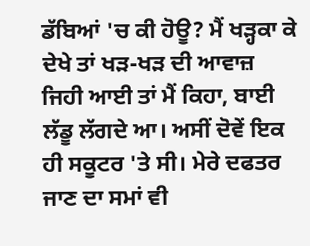ਡੱਬਿਆਂ 'ਚ ਕੀ ਹੋਊ? ਮੈਂ ਖੜ੍ਹਕਾ ਕੇ ਦੇਖੇ ਤਾਂ ਖੜ-ਖੜ ਦੀ ਆਵਾਜ਼ ਜਿਹੀ ਆਈ ਤਾਂ ਮੈਂ ਕਿਹਾ, ਬਾਈ ਲੱਡੂ ਲੱਗਦੇ ਆ। ਅਸੀਂ ਦੋਵੇਂ ਇਕ ਹੀ ਸਕੂਟਰ 'ਤੇ ਸੀ। ਮੇਰੇ ਦਫਤਰ ਜਾਣ ਦਾ ਸਮਾਂ ਵੀ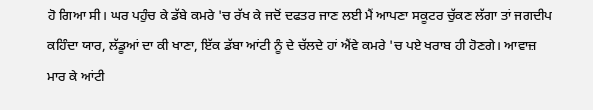ਹੋ ਗਿਆ ਸੀ। ਘਰ ਪਹੁੰਚ ਕੇ ਡੱਬੇ ਕਮਰੇ 'ਚ ਰੱਖ ਕੇ ਜਦੋਂ ਦਫਤਰ ਜਾਣ ਲਈ ਮੈਂ ਆਪਣਾ ਸਕੂਟਰ ਚੁੱਕਣ ਲੱਗਾ ਤਾਂ ਜਗਦੀਪ ਕਹਿੰਦਾ ਯਾਰ, ਲੱਡੂਆਂ ਦਾ ਕੀ ਖਾਣਾ, ਇੱਕ ਡੱਬਾ ਆਂਟੀ ਨੂੰ ਦੇ ਚੱਲਦੇ ਹਾਂ ਐਂਵੇ ਕਮਰੇ 'ਚ ਪਏ ਖਰਾਬ ਹੀ ਹੋਣਗੇ। ਆਵਾਜ਼ ਮਾਰ ਕੇ ਆਂਟੀ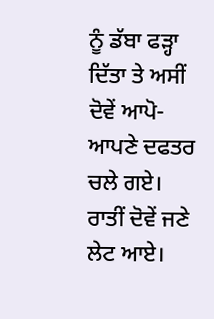ਨੂੰ ਡੱਬਾ ਫੜ੍ਹਾ ਦਿੱਤਾ ਤੇ ਅਸੀਂ ਦੋਵੇਂ ਆਪੋ-ਆਪਣੇ ਦਫਤਰ ਚਲੇ ਗਏ।
ਰਾਤੀਂ ਦੋਵੇਂ ਜਣੇ ਲੇਟ ਆਏ।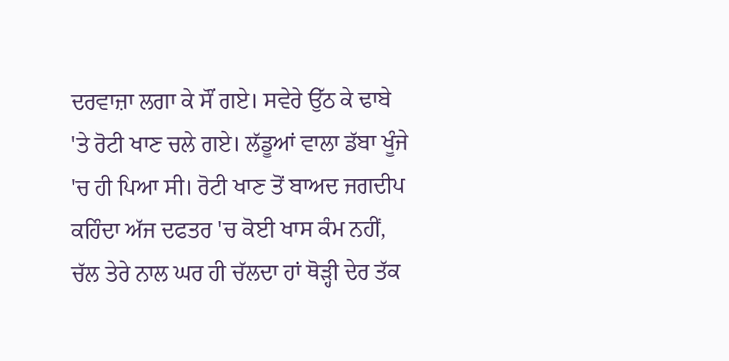ਦਰਵਾਜ਼ਾ ਲਗਾ ਕੇ ਸੌਂ ਗਏ। ਸਵੇਰੇ ਉੱਠ ਕੇ ਢਾਬੇ 'ਤੇ ਰੋਟੀ ਖਾਣ ਚਲੇ ਗਏ। ਲੱਡੂਆਂ ਵਾਲਾ ਡੱਬਾ ਖੂੰਜੇ 'ਚ ਹੀ ਪਿਆ ਸੀ। ਰੋਟੀ ਖਾਣ ਤੋਂ ਬਾਅਦ ਜਗਦੀਪ ਕਹਿੰਦਾ ਅੱਜ ਦਫਤਰ 'ਚ ਕੋਈ ਖਾਸ ਕੰਮ ਨਹੀਂ, ਚੱਲ ਤੇਰੇ ਨਾਲ ਘਰ ਹੀ ਚੱਲਦਾ ਹਾਂ ਥੋੜ੍ਹੀ ਦੇਰ ਤੱਕ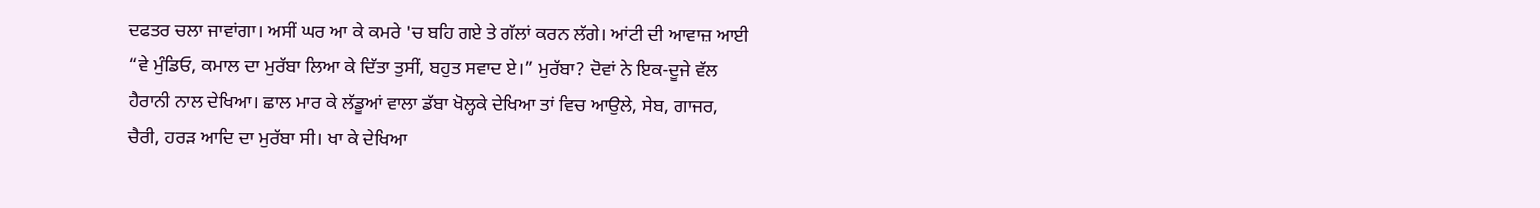ਦਫਤਰ ਚਲਾ ਜਾਵਾਂਗਾ। ਅਸੀਂ ਘਰ ਆ ਕੇ ਕਮਰੇ 'ਚ ਬਹਿ ਗਏ ਤੇ ਗੱਲਾਂ ਕਰਨ ਲੱਗੇ। ਆਂਟੀ ਦੀ ਆਵਾਜ਼ ਆਈ “ਵੇ ਮੁੰਡਿਓ, ਕਮਾਲ ਦਾ ਮੁਰੱਬਾ ਲਿਆ ਕੇ ਦਿੱਤਾ ਤੁਸੀਂ, ਬਹੁਤ ਸਵਾਦ ਏ।” ਮੁਰੱਬਾ? ਦੋਵਾਂ ਨੇ ਇਕ-ਦੂਜੇ ਵੱਲ ਹੈਰਾਨੀ ਨਾਲ ਦੇਖਿਆ। ਛਾਲ ਮਾਰ ਕੇ ਲੱਡੂਆਂ ਵਾਲਾ ਡੱਬਾ ਖੋਲ੍ਹਕੇ ਦੇਖਿਆ ਤਾਂ ਵਿਚ ਆਉਲੇ, ਸੇਬ, ਗਾਜਰ, ਚੈਰੀ, ਹਰੜ ਆਦਿ ਦਾ ਮੁਰੱਬਾ ਸੀ। ਖਾ ਕੇ ਦੇਖਿਆ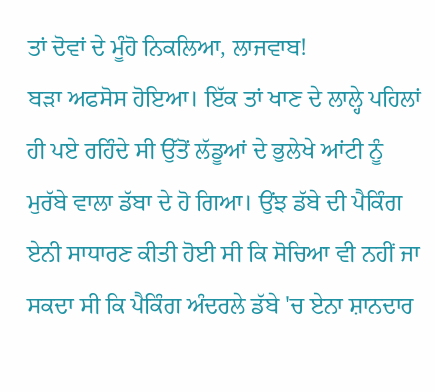ਤਾਂ ਦੋਵਾਂ ਦੇ ਮੂੰਹੋ ਨਿਕਲਿਆ, ਲਾਜਵਾਬ!
ਬੜਾ ਅਫਸੋਸ ਹੋਇਆ। ਇੱਕ ਤਾਂ ਖਾਣ ਦੇ ਲਾਲ੍ਹੇ ਪਹਿਲਾਂ ਹੀ ਪਏ ਰਹਿੰਦੇ ਸੀ ਉੱਤੋਂ ਲੱਡੂਆਂ ਦੇ ਭੁਲੇਖੇ ਆਂਟੀ ਨੂੰ ਮੁਰੱਬੇ ਵਾਲਾ ਡੱਬਾ ਦੇ ਹੋ ਗਿਆ। ਉਂਝ ਡੱਬੇ ਦੀ ਪੈਕਿੰਗ ਏਨੀ ਸਾਧਾਰਣ ਕੀਤੀ ਹੋਈ ਸੀ ਕਿ ਸੋਚਿਆ ਵੀ ਨਹੀਂ ਜਾ ਸਕਦਾ ਸੀ ਕਿ ਪੈਕਿੰਗ ਅੰਦਰਲੇ ਡੱਬੇ 'ਚ ਏਨਾ ਸ਼ਾਨਦਾਰ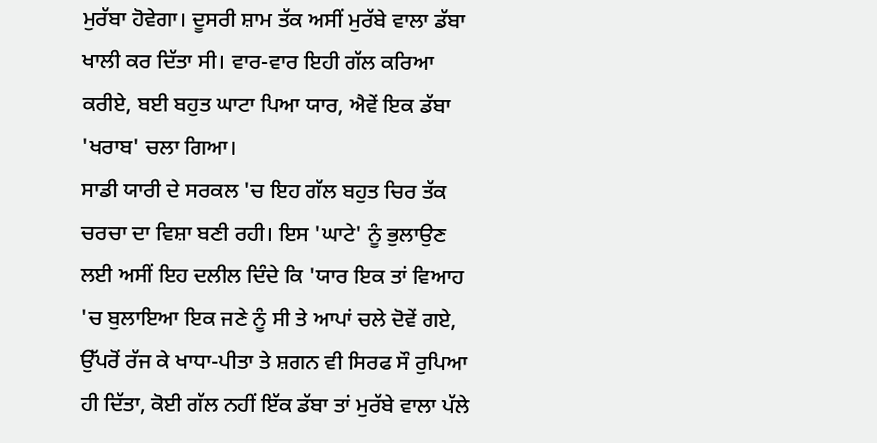ਮੁਰੱਬਾ ਹੋਵੇਗਾ। ਦੂਸਰੀ ਸ਼ਾਮ ਤੱਕ ਅਸੀਂ ਮੁਰੱਬੇ ਵਾਲਾ ਡੱਬਾ ਖਾਲੀ ਕਰ ਦਿੱਤਾ ਸੀ। ਵਾਰ-ਵਾਰ ਇਹੀ ਗੱਲ ਕਰਿਆ ਕਰੀਏ, ਬਈ ਬਹੁਤ ਘਾਟਾ ਪਿਆ ਯਾਰ, ਐਵੇਂ ਇਕ ਡੱਬਾ 'ਖਰਾਬ' ਚਲਾ ਗਿਆ।
ਸਾਡੀ ਯਾਰੀ ਦੇ ਸਰਕਲ 'ਚ ਇਹ ਗੱਲ ਬਹੁਤ ਚਿਰ ਤੱਕ ਚਰਚਾ ਦਾ ਵਿਸ਼ਾ ਬਣੀ ਰਹੀ। ਇਸ 'ਘਾਟੇ' ਨੂੰ ਭੁਲਾਉਣ ਲਈ ਅਸੀਂ ਇਹ ਦਲੀਲ ਦਿੰਦੇ ਕਿ 'ਯਾਰ ਇਕ ਤਾਂ ਵਿਆਹ 'ਚ ਬੁਲਾਇਆ ਇਕ ਜਣੇ ਨੂੰ ਸੀ ਤੇ ਆਪਾਂ ਚਲੇ ਦੋਵੇਂ ਗਏ, ਉੱਪਰੋਂ ਰੱਜ ਕੇ ਖਾਧਾ-ਪੀਤਾ ਤੇ ਸ਼ਗਨ ਵੀ ਸਿਰਫ ਸੌ ਰੁਪਿਆ ਹੀ ਦਿੱਤਾ, ਕੋਈ ਗੱਲ ਨਹੀਂ ਇੱਕ ਡੱਬਾ ਤਾਂ ਮੁਰੱਬੇ ਵਾਲਾ ਪੱਲੇ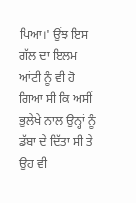ਪਿਆ।' ਉਂਝ ਇਸ ਗੱਲ ਦਾ ਇਲਮ ਆਂਟੀ ਨੂੰ ਵੀ ਹੋ ਗਿਆ ਸੀ ਕਿ ਅਸੀਂ ਭੁਲੇਖੇ ਨਾਲ ਉਨ੍ਹਾਂ ਨੂੰ ਡੱਬਾ ਦੇ ਦਿੱਤਾ ਸੀ ਤੇ ਉਹ ਵੀ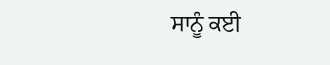ਸਾਨੂੰ ਕਈ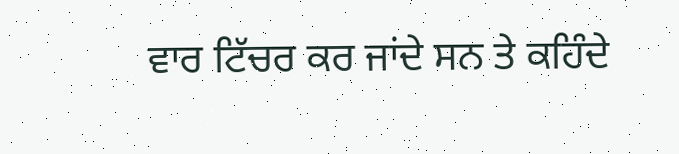ਵਾਰ ਟਿੱਚਰ ਕਰ ਜਾਂਦੇ ਸਨ ਤੇ ਕਹਿੰਦੇ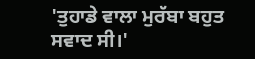'ਤੁਹਾਡੇ ਵਾਲਾ ਮੁਰੱਬਾ ਬਹੁਤ ਸਵਾਦ ਸੀ।'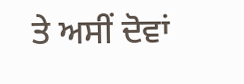ਤੇ ਅਸੀਂ ਦੋਵਾਂ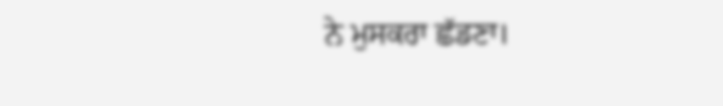ਨੇ ਮੁਸਕਰਾ ਛੱਡਣਾ।